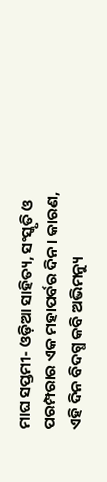ମାଘ ସପ୍ତମୀ- ଓଡ଼ିଆ ସାହିତ୍ୟ, ସଂସ୍କୃତି ଓ ପରମ୍ପରାର ଏକ ମହାପର୍ବର ଦିନ। କାରଣ, ଏହି ଦିନ ବିଦଗ୍ଧ କବି ଅଭିମନ୍ୟୁ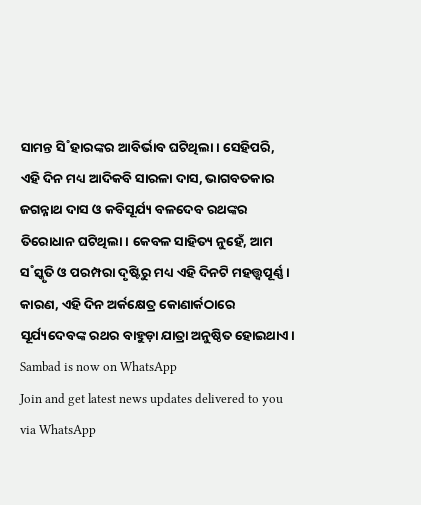ସାମନ୍ତ ସି˚ହାରଙ୍କର ଆବିର୍ଭାବ ଘଟିଥିଲା। ସେହିପରି, ଏହି ଦିନ ମଧ୍ୟ ଆଦିକବି ସାରଳା ଦାସ, ଭାଗବତକାର ଜଗନ୍ନାଥ ଦାସ ଓ କବିସୂର୍ଯ୍ୟ ବଳଦେବ ରଥଙ୍କର ତିରୋଧାନ ଘଟିଥିଲା। କେବଳ ସାହିତ୍ୟ ନୁହେଁ, ଆମ ସ˚ସ୍କୃତି ଓ ପରମ୍ପରା ଦୃଷ୍ଟିରୁ ମଧ୍ୟ ଏହି ଦିନଟି ମହତ୍ତ୍ବପୂର୍ଣ୍ଣ। କାରଣ, ଏହି ଦିନ ଅର୍କକ୍ଷେତ୍ର କୋଣାର୍କଠାରେ ସୂର୍ଯ୍ୟଦେବଙ୍କ ରଥର ବାହୁଡ଼ା ଯାତ୍ରା ଅନୁଷ୍ଠିତ ହୋଇଥାଏ।
Sambad is now on WhatsApp
Join and get latest news updates delivered to you via WhatsApp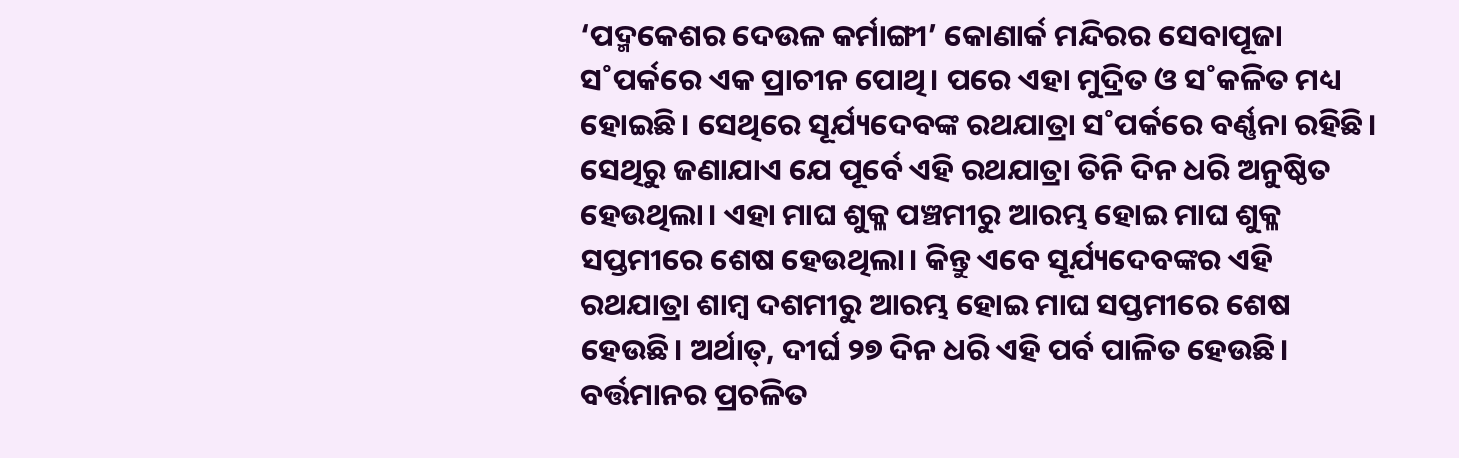‘ପଦ୍ମକେଶର ଦେଉଳ କର୍ମାଙ୍ଗୀ’ କୋଣାର୍କ ମନ୍ଦିରର ସେବାପୂଜା ସ˚ପର୍କରେ ଏକ ପ୍ରାଚୀନ ପୋଥି। ପରେ ଏହା ମୁଦ୍ରିତ ଓ ସ˚କଳିତ ମଧ୍ୟ ହୋଇଛି। ସେଥିରେ ସୂର୍ଯ୍ୟଦେବଙ୍କ ରଥଯାତ୍ରା ସ˚ପର୍କରେ ବର୍ଣ୍ଣନା ରହିଛି। ସେଥିରୁ ଜଣାଯାଏ ଯେ ପୂର୍ବେ ଏହି ରଥଯାତ୍ରା ତିନି ଦିନ ଧରି ଅନୁଷ୍ଠିତ ହେଉଥିଲା। ଏହା ମାଘ ଶୁକ୍ଳ ପଞ୍ଚମୀରୁ ଆରମ୍ଭ ହୋଇ ମାଘ ଶୁକ୍ଳ ସପ୍ତମୀରେ ଶେଷ ହେଉଥିଲା। କିନ୍ତୁ ଏବେ ସୂର୍ଯ୍ୟଦେବଙ୍କର ଏହି ରଥଯାତ୍ରା ଶାମ୍ବ ଦଶମୀରୁ ଆରମ୍ଭ ହୋଇ ମାଘ ସପ୍ତମୀରେ ଶେଷ ହେଉଛି। ଅର୍ଥାତ୍, ଦୀର୍ଘ ୨୭ ଦିନ ଧରି ଏହି ପର୍ବ ପାଳିତ ହେଉଛି।
ବର୍ତ୍ତମାନର ପ୍ରଚଳିତ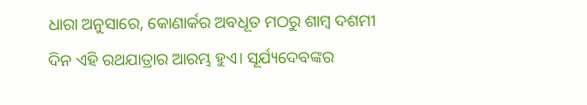ଧାରା ଅନୁସାରେ, କୋଣାର୍କର ଅବଧୂତ ମଠରୁ ଶାମ୍ବ ଦଶମୀ ଦିନ ଏହି ରଥଯାତ୍ରାର ଆରମ୍ଭ ହୁଏ। ସୂର୍ଯ୍ୟଦେବଙ୍କର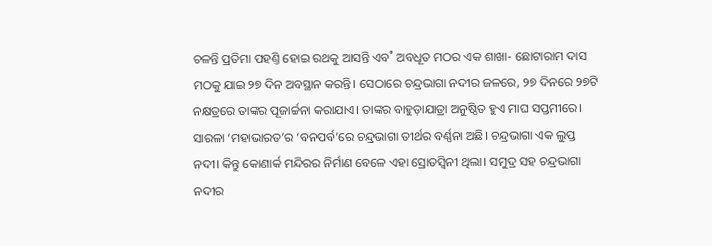ଚଳନ୍ତି ପ୍ରତିମା ପହଣ୍ତି ହୋଇ ରଥକୁ ଆସନ୍ତି ଏବ˚ ଅବଧୂତ ମଠର ଏକ ଶାଖା- ଛୋଟାରାମ ଦାସ ମଠକୁ ଯାଇ ୨୭ ଦିନ ଅବସ୍ଥାନ କରନ୍ତି। ସେଠାରେ ଚନ୍ଦ୍ରଭାଗା ନଦୀର ଜଳରେ, ୨୭ ଦିନରେ ୨୭ଟି ନକ୍ଷତ୍ରରେ ତାଙ୍କର ପୂଜାର୍ଚ୍ଚନା କରାଯାଏ। ତାଙ୍କର ବାହୁଡ଼ାଯାତ୍ରା ଅନୁଷ୍ଠିତ ହୁଏ ମାଘ ସପ୍ତମୀରେ।
ସାରଳା ‘ମହାଭାରତ’ର ‘ବନପର୍ବ’ରେ ଚନ୍ଦ୍ରଭାଗା ତୀର୍ଥର ବର୍ଣ୍ଣନା ଅଛି। ଚନ୍ଦ୍ରଭାଗା ଏକ ଲୁପ୍ତ ନଦୀ। କିନ୍ତୁ କୋଣାର୍କ ମନ୍ଦିରର ନିର୍ମାଣ ବେଳେ ଏହା ସ୍ରୋତସ୍ବିନୀ ଥିଲା। ସମୁଦ୍ର ସହ ଚନ୍ଦ୍ରଭାଗା ନଦୀର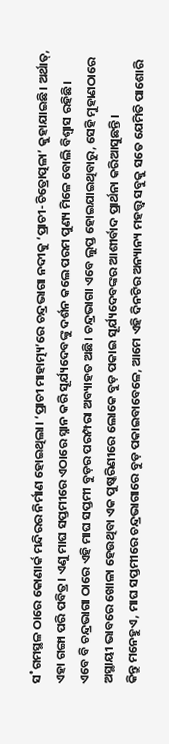ସ˚ଗମସ୍ଥଳ ଠାରେ କୋଣାର୍କ ମନ୍ଦିରର ନିର୍ମାଣ ହୋଇଥିଲା। ‘ପ୍ରାଚୀ ମାହାତ୍ମ୍ୟ’ରେ ଚନ୍ଦ୍ରଭାଗା ନଦୀକୁ ‘ପ୍ରାଚୀ-ଚିତ୍ରୋତ୍ପଳା’ କୁହାଯାଇଛି। ଅର୍ଥାତ୍, ଏହା ଗଙ୍ଗା ପରି ପବିତ୍ର। ଏଣୁ ମାଘ ସପ୍ତମୀରେ ଏଠାରେ ସ୍ନାନ କରି ସୂର୍ଯ୍ୟଦେବଙ୍କୁ ଦର୍ଶନ କଲେ ପରମ ପୁଣ୍ୟ ମିଳେ ବୋଲି ବିଶ୍ବାସ ରହିଛି।
ଏବେ ବି ଚନ୍ଦ୍ରଭାଗା ଠାରେ ଏହି ମାଘ ସପ୍ତମୀ ବୁଡ଼ର ପରମ୍ପରା ଅବ୍ୟାହତ ଅଛି। ଚନ୍ଦ୍ରଭାଗା ଏବେ ଲୁପ୍ତ ହୋଇଯାଇଥିବାରୁ, ସେହି ମୁହାଣଠାରେ ଅସ୍ଥାୟୀ ଭାବରେ ଖୋଳା ହେଉଥିବା ଏକ ପୁଷ୍କରିଣୀରେ ଲୋକେ ବୁଡ଼ ପକାଇ ସୂର୍ଯ୍ୟଦେବଙ୍କର ଆଶୀର୍ବାଦ ପ୍ରାର୍ଥନା କରିଆସୁଛନ୍ତି।
କିନ୍ତୁ ମନେହୁଏ, ମାଘ ସପ୍ତମୀରେ ଚନ୍ଦ୍ରଭାଗାରେ ବୁଡ଼ ପକାଇବାବେଳେ, ଆମେ ଏହି ଦିନଟିର ଅନ୍ୟାନ୍ୟ ମହତ୍ତ୍ବ ସବୁକୁ ସତେ ଯେମିତି ପାଶୋରି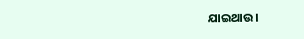ଯାଇଥାଉ।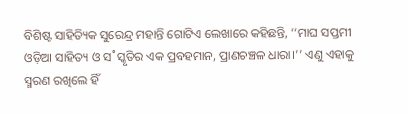ବିଶିଷ୍ଟ ସାହିତ୍ୟିକ ସୁରେନ୍ଦ୍ର ମହାନ୍ତି ଗୋଟିଏ ଲେଖାରେ କହିଛନ୍ତି, ‘‘ମାଘ ସପ୍ତମୀ ଓଡ଼ିଆ ସାହିତ୍ୟ ଓ ସ˚ସ୍କୃତିର ଏକ ପ୍ରବହମାନ, ପ୍ରାଣଚଞ୍ଚଳ ଧାରା।’’ ଏଣୁ ଏହାକୁ ସ୍ମରଣ ରଖିଲେ ହିଁ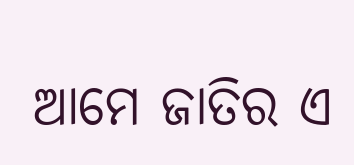ଆମେ ଜାତିର ଏ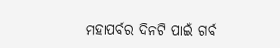ମହାପର୍ବର ଦିନଟି ପାଇଁ ଗର୍ବ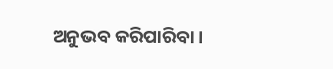ଅନୁଭବ କରିପାରିବା।